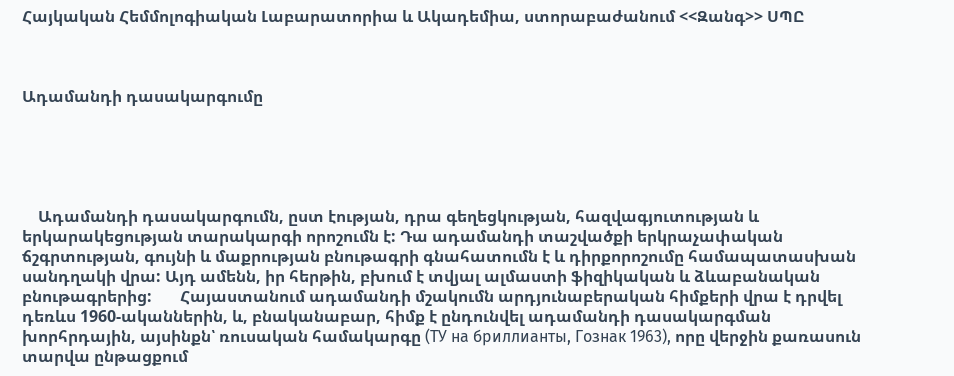Հայկական Հեմմոլոգիական Լաբարատորիա և Ակադեմիա, ստորաբաժանում <<Զանգ>> ՍՊԸ



Ադամանդի դասակարգումը





    Ադամանդի դասակարգումն, ըստ էության, դրա գեղեցկության, հազվագյուտության և երկարակեցության տարակարգի որոշումն է: Դա ադամանդի տաշվածքի երկրաչափական ճշգրտության, գույնի և մաքրության բնութագրի գնահատումն է և դիրքորոշումը համապատասխան սանդղակի վրա: Այդ ամենն, իր հերթին, բխում է տվյալ ալմաստի ֆիզիկական և ձևաբանական բնութագրերից:       Հայաստանում ադամանդի մշակումն արդյունաբերական հիմքերի վրա է դրվել դեռևս 1960-ականներին, և, բնականաբար, հիմք է ընդունվել ադամանդի դասակարգման խորհրդային, այսինքն՝ ռուսական համակարգը (ТУ на бриллианты, Гознак 1963), որը վերջին քառասուն տարվա ընթացքում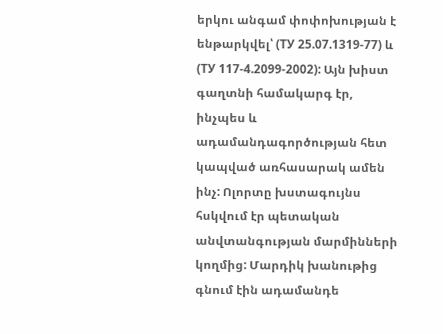երկու անգամ փոփոխության է ենթարկվել՝ (ТУ 25.07.1319-77) և (ТУ 117-4.2099-2002): Այն խիստ գաղտնի համակարգ էր, ինչպես և ադամանդագործության հետ կապված առհասարակ ամեն ինչ: Ոլորտը խստագույնս հսկվում էր պետական անվտանգության մարմինների կողմից: Մարդիկ խանութից գնում էին ադամանդե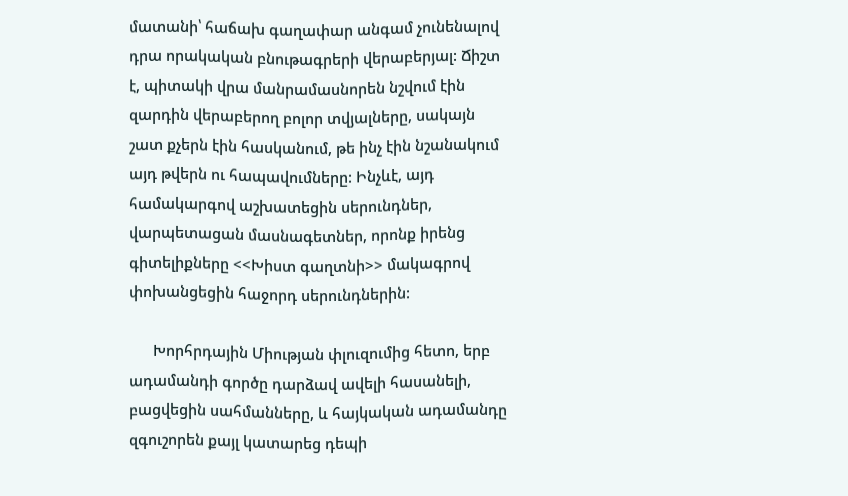մատանի՝ հաճախ գաղափար անգամ չունենալով դրա որակական բնութագրերի վերաբերյալ: Ճիշտ է, պիտակի վրա մանրամասնորեն նշվում էին զարդին վերաբերող բոլոր տվյալները, սակայն շատ քչերն էին հասկանում, թե ինչ էին նշանակում այդ թվերն ու հապավումները: Ինչևէ, այդ համակարգով աշխատեցին սերունդներ, վարպետացան մասնագետներ, որոնք իրենց գիտելիքները <<Խիստ գաղտնի>> մակագրով փոխանցեցին հաջորդ սերունդներին:

      Խորհրդային Միության փլուզումից հետո, երբ ադամանդի գործը դարձավ ավելի հասանելի, բացվեցին սահմանները, և հայկական ադամանդը զգուշորեն քայլ կատարեց դեպի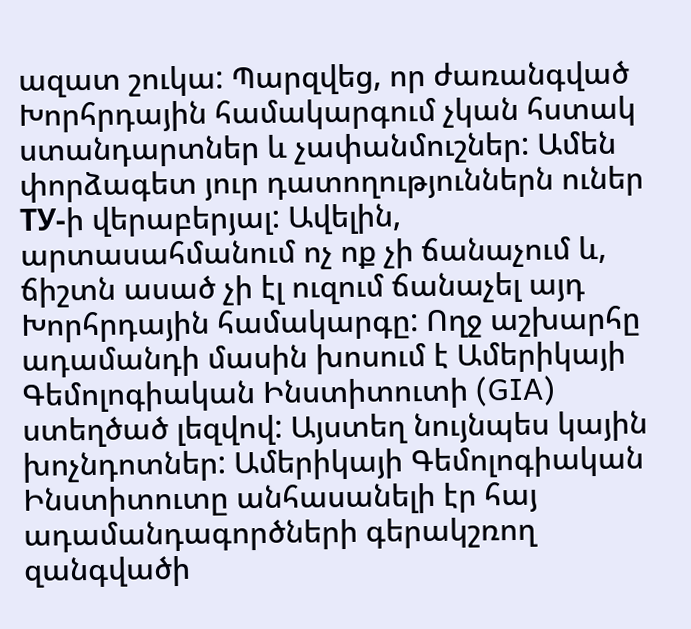ազատ շուկա: Պարզվեց, որ ժառանգված Խորհրդային համակարգում չկան հստակ ստանդարտներ և չափանմուշներ: Ամեն փորձագետ յուր դատողություններն ուներ ТУ-ի վերաբերյալ: Ավելին, արտասահմանում ոչ ոք չի ճանաչում և, ճիշտն ասած չի էլ ուզում ճանաչել այդ Խորհրդային համակարգը: Ողջ աշխարհը ադամանդի մասին խոսում է Ամերիկայի Գեմոլոգիական Ինստիտուտի (GIA) ստեղծած լեզվով: Այստեղ նույնպես կային խոչնդոտներ: Ամերիկայի Գեմոլոգիական Ինստիտուտը անհասանելի էր հայ ադամանդագործների գերակշռող զանգվածի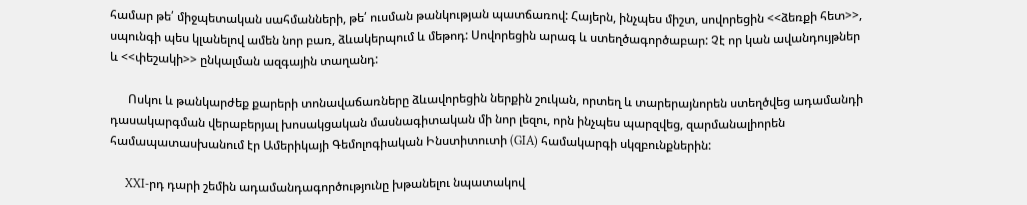համար թե՛ միջպետական սահմանների, թե՛ ուսման թանկության պատճառով: Հայերն, ինչպես միշտ, սովորեցին <<ձեռքի հետ>>, սպունգի պես կլանելով ամեն նոր բառ, ձևակերպում և մեթոդ: Սովորեցին արագ և ստեղծագործաբար: Չէ որ կան ավանդույթներ և <<փեշակի>> ընկալման ազգային տաղանդ:

      Ոսկու և թանկարժեք քարերի տոնավաճառները ձևավորեցին ներքին շուկան, որտեղ և տարերայնորեն ստեղծվեց ադամանդի դասակարգման վերաբերյալ խոսակցական մասնագիտական մի նոր լեզու, որն ինչպես պարզվեց, զարմանալիորեն համապատասխանում էր Ամերիկայի Գեմոլոգիական Ինստիտուտի (GIA) համակարգի սկզբունքներին:

     XXI-րդ դարի շեմին ադամանդագործությունը խթանելու նպատակով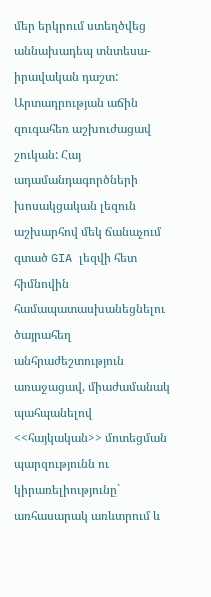մեր երկրում ստեղծվեց աննախադեպ տնտեսա-իրավական դաշտ: Արտադրության աճին զուգահեռ աշխուժացավ շուկան: Հայ ադամանդագործների խոսակցական լեզուն աշխարհով մեկ ճանաչում գտած GIA լեզվի հետ հիմնովին համապատասխանեցնելու ծայրահեղ անհրաժեշտություն առաջացավ, միաժամանակ պահպանելով <<հայկական>> մոտեցման պարզությունն ու կիրառելիությունը` առհասարակ առևտրում և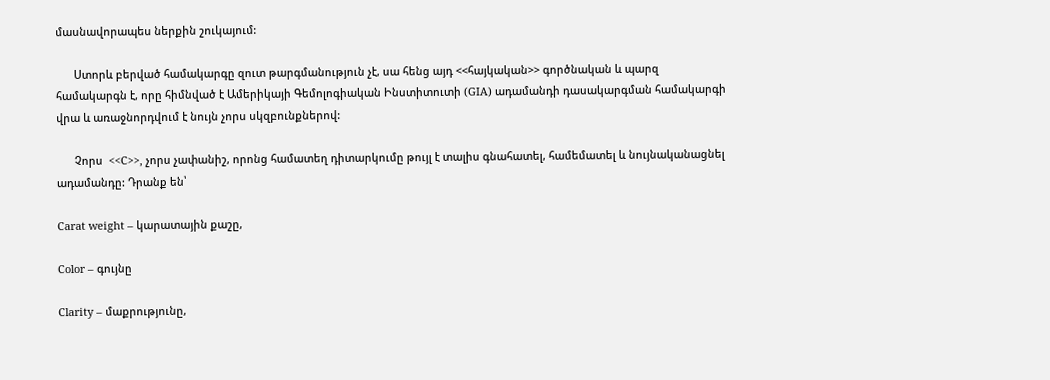մասնավորապես ներքին շուկայում:

      Ստորև բերված համակարգը զուտ թարգմանություն չէ, սա հենց այդ <<հայկական>> գործնական և պարզ համակարգն է, որը հիմնված է Ամերիկայի Գեմոլոգիական Ինստիտուտի (GIA) ադամանդի դասակարգման համակարգի վրա և առաջնորդվում է նույն չորս սկզբունքներով:

      Չորս  <<C>>, չորս չափանիշ, որոնց համատեղ դիտարկումը թույլ է տալիս գնահատել, համեմատել և նույնականացնել ադամանդը: Դրանք են՝

Carat weight – կարատային քաշը,

Color – գույնը

Clarity – մաքրությունը,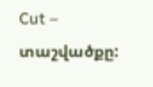Cut – տաշվածքը: